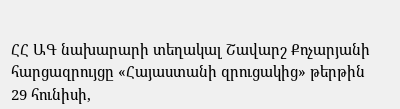ՀՀ ԱԳ նախարարի տեղակալ Շավարշ Քոչարյանի հարցազրույցը «Հայաստանի զրուցակից» թերթին
29 հունիսի,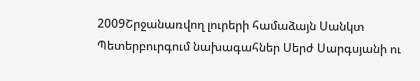2009Շրջանառվող լուրերի համաձայն Սանկտ Պետերբուրգում նախագահներ Սերժ Սարգսյանի ու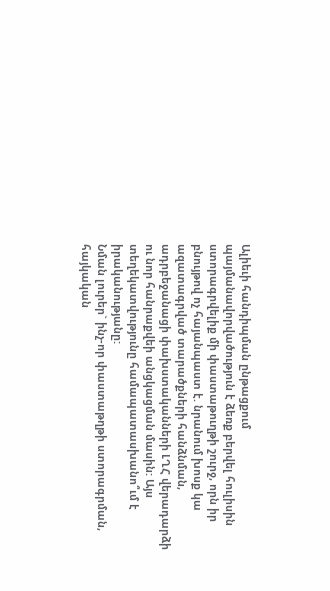Ալիեւի հանդիպման ընթացքում պայմանավորվածություն է ձեռք բերվել հուլիսին ստորագրվելիք մի փաստաթուղթի շուրջ, որն իր բնույթով ոչ հայանպաստ է. նրանում խոսք կա ազատագրված տարածքների հանձնման, ադրբեջանացի փախստականների ԼՂՀ վերադարձի ու նոր հանրաքվեի անցկացման մասին: Այս տեղեկատվությունը համապատասխանո՞ւմ է իրականությանը:
Նման լուրեր` ինչ-որ փաստաթղթի ստորագրման, հայկական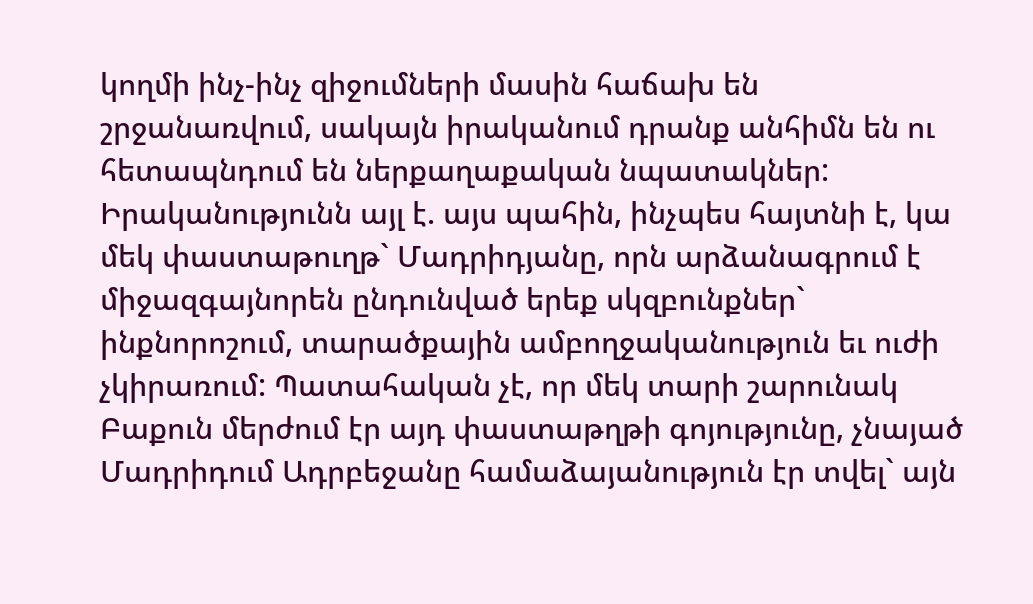կողմի ինչ-ինչ զիջումների մասին հաճախ են շրջանառվում, սակայն իրականում դրանք անհիմն են ու հետապնդում են ներքաղաքական նպատակներ: Իրականությունն այլ է. այս պահին, ինչպես հայտնի է, կա մեկ փաստաթուղթ` Մադրիդյանը, որն արձանագրում է միջազգայնորեն ընդունված երեք սկզբունքներ` ինքնորոշում, տարածքային ամբողջականություն եւ ուժի չկիրառում: Պատահական չէ, որ մեկ տարի շարունակ Բաքուն մերժում էր այդ փաստաթղթի գոյությունը, չնայած Մադրիդում Ադրբեջանը համաձայանություն էր տվել` այն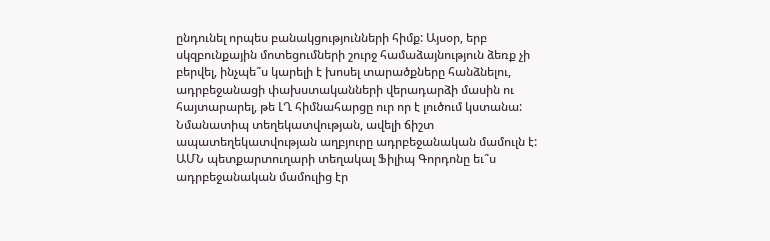ընդունել որպես բանակցությունների հիմք: Այսօր, երբ սկզբունքային մոտեցումների շուրջ համաձայնություն ձեռք չի բերվել, ինչպե՞ս կարելի է խոսել տարածքները հանձնելու, ադրբեջանացի փախստականների վերադարձի մասին ու հայտարարել, թե ԼՂ հիմնահարցը ուր որ է լուծում կստանա: Նմանատիպ տեղեկատվության, ավելի ճիշտ ապատեղեկատվության աղբյուրը ադրբեջանական մամուլն է:
ԱՄՆ պետքարտուղարի տեղակալ Ֆիլիպ Գորդոնը եւ՞ս ադրբեջանական մամուլից էր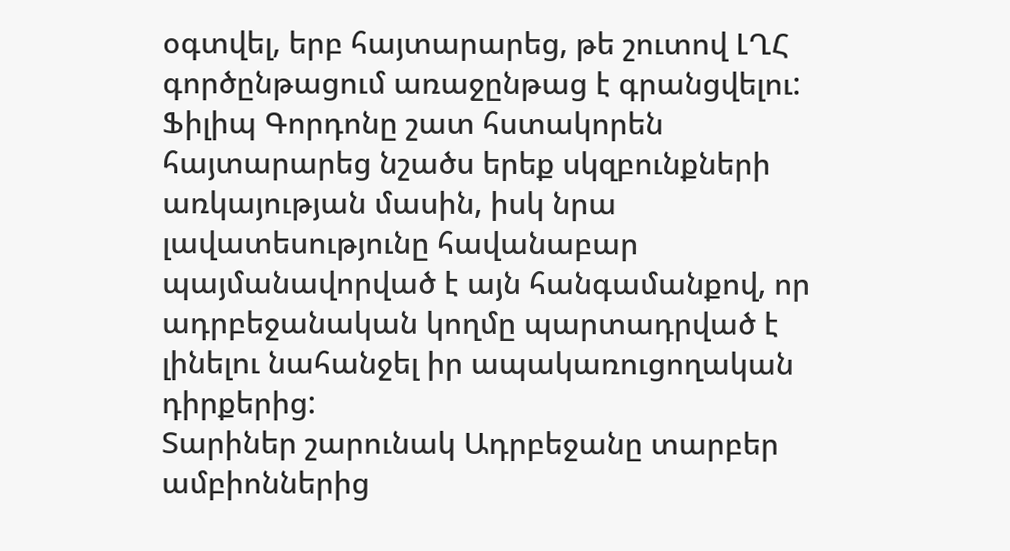օգտվել, երբ հայտարարեց, թե շուտով ԼՂՀ գործընթացում առաջընթաց է գրանցվելու:
Ֆիլիպ Գորդոնը շատ հստակորեն հայտարարեց նշածս երեք սկզբունքների առկայության մասին, իսկ նրա լավատեսությունը հավանաբար պայմանավորված է այն հանգամանքով, որ ադրբեջանական կողմը պարտադրված է լինելու նահանջել իր ապակառուցողական դիրքերից:
Տարիներ շարունակ Ադրբեջանը տարբեր ամբիոններից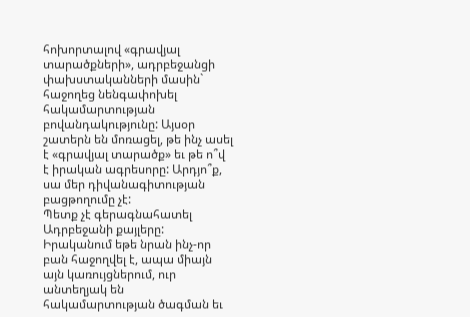հոխորտալով «գրավյալ տարածքների», ադրբեջանցի փախստականների մասին` հաջողեց նենգափոխել հակամարտության բովանդակությունը: Այսօր շատերն են մոռացել, թե ինչ ասել է «գրավյալ տարածք» եւ թե ո՞վ է իրական ագրեսորը: Արդյո՞ք, սա մեր դիվանագիտության բացթողումը չէ:
Պետք չէ գերագնահատել Ադրբեջանի քայլերը: Իրականում եթե նրան ինչ-որ բան հաջողվել է, ապա միայն այն կառույցներում, ուր անտեղյակ են հակամարտության ծագման եւ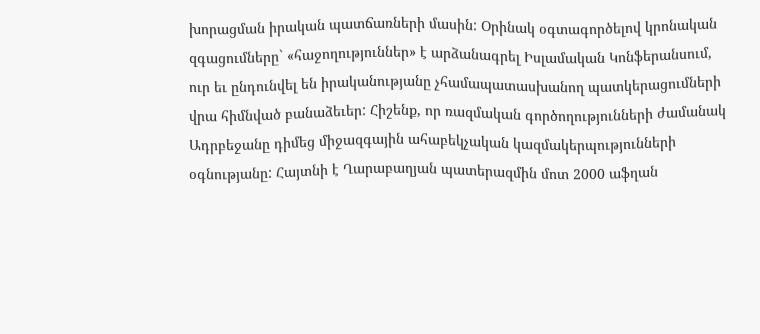խորացման իրական պատճառների մասին: Օրինակ օգտագործելով կրոնական զգացումները` «հաջողություններ» է արձանագրել Իսլամական Կոնֆերանսում, ուր եւ ընդունվել են իրականությանը չհամապատասխանող պատկերացումների վրա հիմնված բանաձեւեր: Հիշենք, որ ռազմական գործողությունների ժամանակ Ադրբեջանը դիմեց միջազգային ահաբեկչական կազմակերպությունների օգնությանը: Հայտնի է Ղարաբաղյան պատերազմին մոտ 2000 աֆղան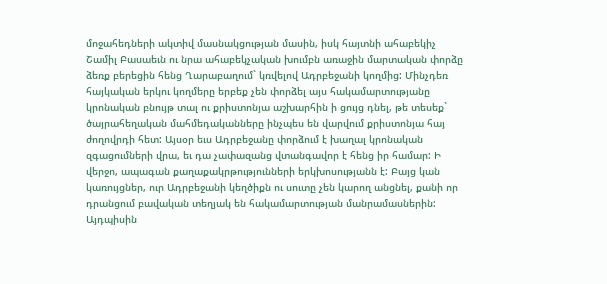մոջահեդների ակտիվ մասնակցության մասին, իսկ հայտնի ահաբեկիչ Շամիլ Բասաեւն ու նրա ահաբեկչական խումբն առաջին մարտական փորձը ձեռք բերեցին հենց Ղարաբաղում` կռվելով Ադրբեջանի կողմից: Մինչդեռ հայկական երկու կողմերը երբեք չեն փորձել այս հակամարտությանը կրոնական բնույթ տալ ու քրիստոնյա աշխարհին ի ցույց դնել, թե տեսեք` ծայրահեղական մահմեդականները ինչպես են վարվում քրիստոնյա հայ ժողովրդի հետ: Այսօր եւս Ադրբեջանը փորձում է խաղալ կրոնական զգացումների վրա, եւ դա չափազանց վտանգավոր է հենց իր համար: Ի վերջո, ապագան քաղաքակրթությունների երկխոսությանն է: Բայց կան կառույցներ, ուր Ադրբեջանի կեղծիքն ու սուտը չեն կարող անցնել, քանի որ դրանցում բավական տեղյակ են հակամարտության մանրամասներին: Այդպիսին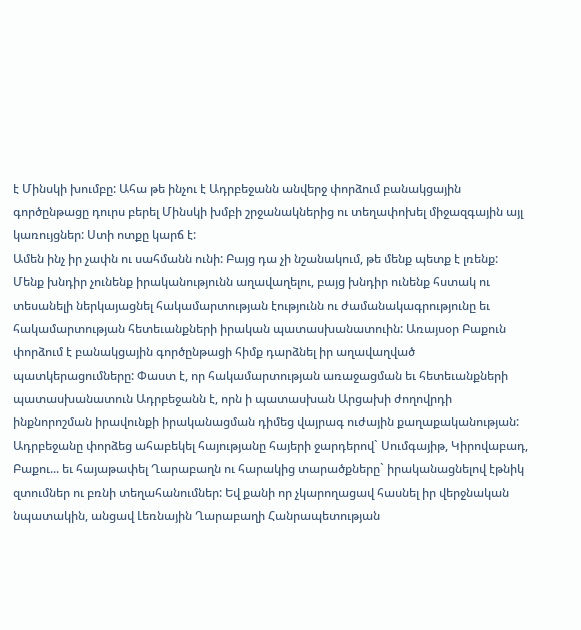է Մինսկի խումբը: Ահա թե ինչու է Ադրբեջանն անվերջ փորձում բանակցային գործընթացը դուրս բերել Մինսկի խմբի շրջանակներից ու տեղափոխել միջազգային այլ կառույցներ: Ստի ոտքը կարճ է:
Ամեն ինչ իր չափն ու սահմանն ունի: Բայց դա չի նշանակում, թե մենք պետք է լռենք: Մենք խնդիր չունենք իրականությունն աղավաղելու, բայց խնդիր ունենք հստակ ու տեսանելի ներկայացնել հակամարտության էությունն ու ժամանակագրությունը եւ հակամարտության հետեւանքների իրական պատասխանատուին: Առայսօր Բաքուն փորձում է բանակցային գործընթացի հիմք դարձնել իր աղավաղված պատկերացումները: Փաստ է, որ հակամարտության առաջացման եւ հետեւանքների պատասխանատուն Ադրբեջանն է, որն ի պատասխան Արցախի ժողովրդի ինքնորոշման իրավունքի իրականացման դիմեց վայրագ ուժային քաղաքականության: Ադրբեջանը փորձեց ահաբեկել հայությանը հայերի ջարդերով` Սումգայիթ, Կիրովաբադ, Բաքու... եւ հայաթափել Ղարաբաղն ու հարակից տարածքները` իրականացնելով էթնիկ զտումներ ու բռնի տեղահանումներ: Եվ քանի որ չկարողացավ հասնել իր վերջնական նպատակին, անցավ Լեռնային Ղարաբաղի Հանրապետության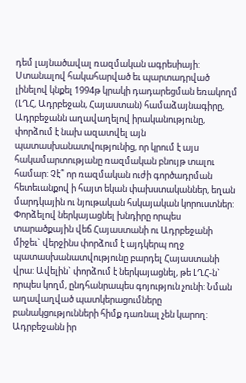դեմ լայնածավալ ռազմական ագրեսիայի: Ստանալով հակահարված եւ պարտադրված լինելով կնքել 1994թ կրակի դադարեցման եռակողմ (ԼՂՀ, Ադրբեջան, Հայաստան) համաձայնագիրը, Ադրբեջանն աղավաղելով իրականությունը, փորձում է նախ ազատվել այն պատասխանատվությունից, որ կրում է այս հակամարտությանը ռազմական բնույթ տալու համար: Չէ՞ որ ռազմական ուժի գործադրման հետեւանքով ի հայտ եկան փախստականներ, եղան մարդկային ու նյութական հսկայական կորուստներ: Փորձելով ներկայացնել խնդիրը որպես տարածքային վեճ Հայաստանի ու Ադրբեջանի միջեւ` վերջինս փորձում է այդկերպ ողջ պատասխանատվությունը բարդել Հայաստանի վրա: Ավելին` փորձում է ներկայացնել, թե ԼՂՀ-ն` որպես կողմ, ընդհանրապես գոյություն չունի: Նման աղավաղված պատկերացումները բանակցությունների հիմք դառնալ չեն կարող: Ադրբեջանն իր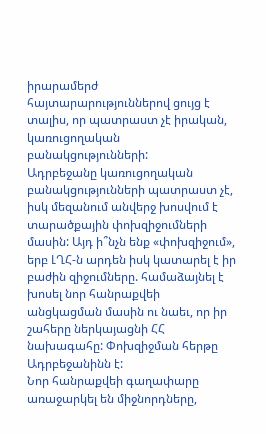իրարամերժ հայտարարություններով ցույց է տալիս, որ պատրաստ չէ իրական, կառուցողական բանակցությունների:
Ադրբեջանը կառուցողական բանակցությունների պատրաստ չէ, իսկ մեզանում անվերջ խոսվում է տարածքային փոխզիջումների մասին: Այդ ի՞նչն ենք «փոխզիջում», երբ ԼՂՀ-ն արդեն իսկ կատարել է իր բաժին զիջումները. համաձայնել է խոսել նոր հանրաքվեի անցկացման մասին ու նաեւ, որ իր շահերը ներկայացնի ՀՀ նախագահը: Փոխզիջման հերթը Ադրբեջանինն է:
Նոր հանրաքվեի գաղափարը առաջարկել են միջնորդները,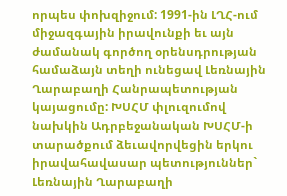որպես փոխզիջում: 1991-ին ԼՂՀ-ում միջազգային իրավունքի եւ այն ժամանակ գործող օրենսդրության համաձայն տեղի ունեցավ Լեռնային Ղարաբաղի Հանրապետության կայացումը: ԽՍՀՄ փլուզումով նախկին Ադրբեջանական ԽՍՀՄ-ի տարածքում ձեւավորվեցին երկու իրավահավասար պետություններ` Լեռնային Ղարաբաղի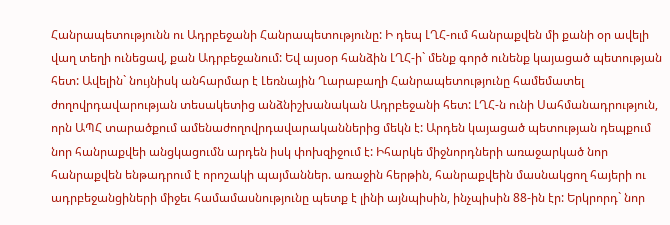Հանրապետությունն ու Ադրբեջանի Հանրապետությունը: Ի դեպ ԼՂՀ-ում հանրաքվեն մի քանի օր ավելի վաղ տեղի ունեցավ, քան Ադրբեջանում: Եվ այսօր հանձին ԼՂՀ-ի` մենք գործ ունենք կայացած պետության հետ: Ավելին` նույնիսկ անհարմար է Լեռնային Ղարաբաղի Հանրապետությունը համեմատել ժողովրդավարության տեսակետից անձնիշխանական Ադրբեջանի հետ: ԼՂՀ-ն ունի Սահմանադրություն, որն ԱՊՀ տարածքում ամենաժողովրդավարականներից մեկն է: Արդեն կայացած պետության դեպքում նոր հանրաքվեի անցկացումն արդեն իսկ փոխզիջում է: Իհարկե միջնորդների առաջարկած նոր հանրաքվեն ենթադրում է որոշակի պայմաններ. առաջին հերթին, հանրաքվեին մասնակցող հայերի ու ադրբեջանցիների միջեւ համամասնությունը պետք է լինի այնպիսին, ինչպիսին 88-ին էր: Երկրորդ` նոր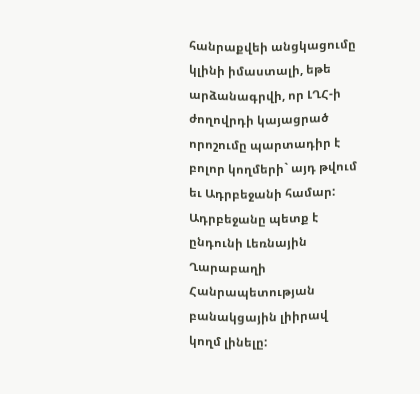հանրաքվեի անցկացումը կլինի իմաստալի, եթե արձանագրվի, որ ԼՂՀ-ի ժողովրդի կայացրած որոշումը պարտադիր է բոլոր կողմերի` այդ թվում եւ Ադրբեջանի համար: Ադրբեջանը պետք է ընդունի Լեռնային Ղարաբաղի Հանրապետության բանակցային լիիրավ կողմ լինելը: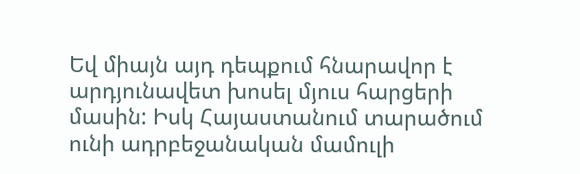Եվ միայն այդ դեպքում հնարավոր է արդյունավետ խոսել մյուս հարցերի մասին: Իսկ Հայաստանում տարածում ունի ադրբեջանական մամուլի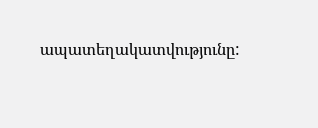ապատեղակատվությունը: